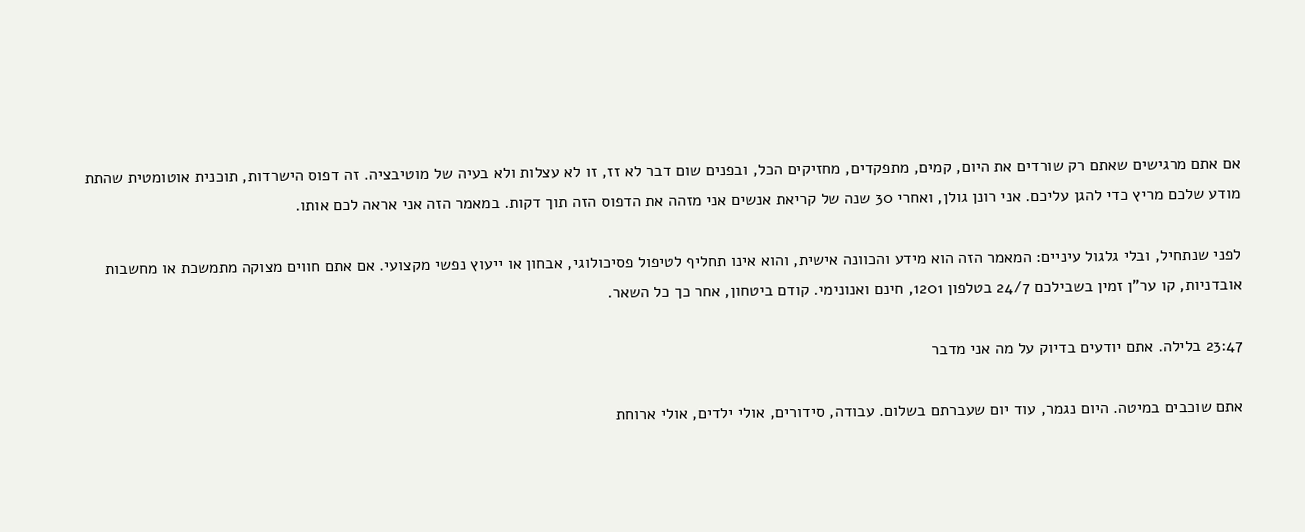אם אתם מרגישים שאתם רק שורדים את היום, קמים, מתפקדים, מחזיקים הכל, ובפנים שום דבר לא זז, זו לא עצלות ולא בעיה של מוטיבציה. זה דפוס הישרדות, תוכנית אוטומטית שהתת מודע שלכם מריץ כדי להגן עליכם. אני רונן גולן, ואחרי 30 שנה של קריאת אנשים אני מזהה את הדפוס הזה תוך דקות. במאמר הזה אני אראה לכם אותו.

לפני שנתחיל, ובלי גלגול עיניים: המאמר הזה הוא מידע והכוונה אישית, והוא אינו תחליף לטיפול פסיכולוגי, אבחון או ייעוץ נפשי מקצועי. אם אתם חווים מצוקה מתמשכת או מחשבות אובדניות, קו ער"ן זמין בשבילכם 24/7 בטלפון 1201, חינם ואנונימי. קודם ביטחון, אחר כך כל השאר.

23:47 בלילה. אתם יודעים בדיוק על מה אני מדבר

אתם שוכבים במיטה. היום נגמר, עוד יום שעברתם בשלום. עבודה, סידורים, אולי ילדים, אולי ארוחת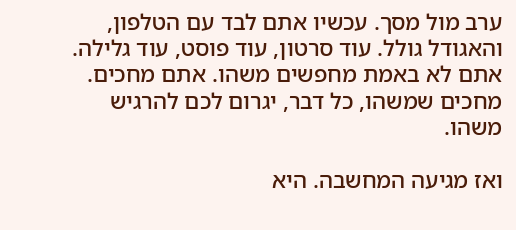ערב מול מסך. עכשיו אתם לבד עם הטלפון, והאגודל גולל. עוד סרטון, עוד פוסט, עוד גלילה. אתם לא באמת מחפשים משהו. אתם מחכים. מחכים שמשהו, כל דבר, יגרום לכם להרגיש משהו.

ואז מגיעה המחשבה. היא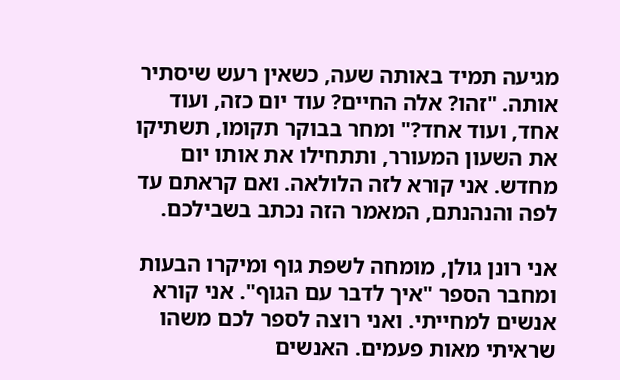מגיעה תמיד באותה שעה, כשאין רעש שיסתיר אותה. "זהו? אלה החיים? עוד יום כזה, ועוד אחד, ועוד אחד?" ומחר בבוקר תקומו, תשתיקו את השעון המעורר, ותתחילו את אותו יום מחדש. אני קורא לזה הלולאה. ואם קראתם עד לפה והנהנתם, המאמר הזה נכתב בשבילכם.

אני רונן גולן, מומחה לשפת גוף ומיקרו הבעות ומחבר הספר "איך לדבר עם הגוף". אני קורא אנשים למחייתי. ואני רוצה לספר לכם משהו שראיתי מאות פעמים. האנשים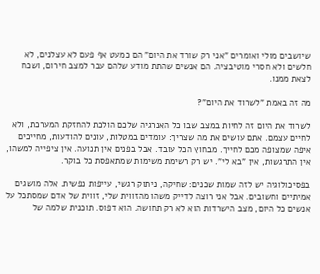שיושבים מולי ואומרים "אני רק שורד את היום" הם כמעט אף פעם לא עצלנים, לא חלשים ולא חסרי מוטיבציה. הם אנשים שהתת מודע שלהם עבר למצב חירום, ושכח לצאת ממנו.

מה זה באמת "לשרוד את היום"?

לשרוד את היום זה לחיות במצב שבו כל האנרגיה שלכם הולכת להחזקת המערכת, ולא לחיים עצמם. אתם עושים את מה שצריך: עומדים במטלות, עונים להודעות, מחייכים איפה שמצופה מכם לחייך. מבחוץ הכל עובד. אבל בפנים אין תנועה. אין ציפייה למשהו, אין התרגשות, אין "בא לי". יש רק רשימת משימות שמתאפסת כל בוקר.

בפסיכולוגיה יש לזה שמות שכנים: שחיקה, ניתוק רגשי, עייפות נפשית. אלה מושגים אמיתיים וחשובים. אבל אני רוצה לדייק משהו מהזווית שלי, זווית של אדם שמסתכל על אנשים כל היום, מצב הישרדות הוא לא רק תחושה. הוא דפוס. תוכנית שלמה של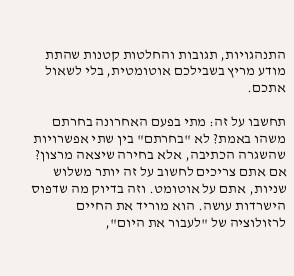התנהגויות, תגובות והחלטות קטנות שהתת מודע מריץ בשבילכם אוטומטית, בלי לשאול אתכם.

תחשבו על זה: מתי בפעם האחרונה בחרתם משהו באמת? לא "בחרתם" בין שתי אפשרויות שהשגרה הכתיבה, אלא בחירה שיצאה מרצון? אם אתם צריכים לחשוב על זה יותר משלוש שניות, אתם על אוטומט. וזה בדיוק מה שדפוס הישרדות עושה. הוא מוריד את החיים לרזולוציה של "לעבור את היום",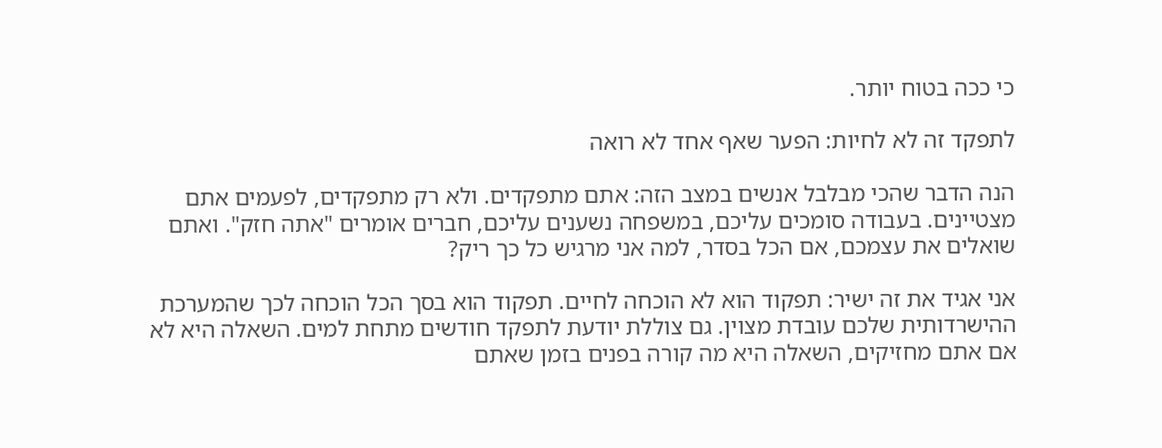כי ככה בטוח יותר.

לתפקד זה לא לחיות: הפער שאף אחד לא רואה

הנה הדבר שהכי מבלבל אנשים במצב הזה: אתם מתפקדים. ולא רק מתפקדים, לפעמים אתם מצטיינים. בעבודה סומכים עליכם, במשפחה נשענים עליכם, חברים אומרים "אתה חזק". ואתם שואלים את עצמכם, אם הכל בסדר, למה אני מרגיש כל כך ריק?

אני אגיד את זה ישיר: תפקוד הוא לא הוכחה לחיים. תפקוד הוא בסך הכל הוכחה לכך שהמערכת ההישרדותית שלכם עובדת מצוין. גם צוללת יודעת לתפקד חודשים מתחת למים. השאלה היא לא אם אתם מחזיקים, השאלה היא מה קורה בפנים בזמן שאתם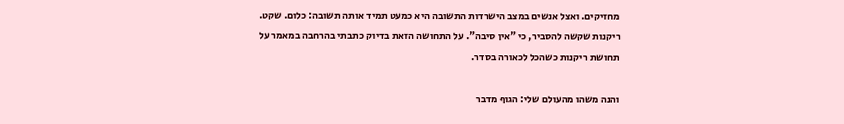מחזיקים. ואצל אנשים במצב הישרדות התשובה היא כמעט תמיד אותה תשובה: כלום. שקט. ריקנות שקשה להסביר, כי "אין סיבה". על התחושה הזאת בדיוק כתבתי בהרחבה במאמר על תחושת ריקנות כשהכל לכאורה בסדר.

והנה משהו מהעולם שלי: הגוף מדבר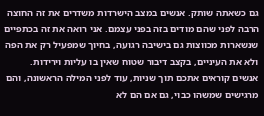גם כשאתה שותק. אנשים במצב הישרדות משדרים את זה החוצה הרבה לפני שהם מודים בזה בפני עצמם. אני רואה את זה בכתפיים שנשארות מכווצות גם בישיבה רגועה, בחיוך שמפעיל רק את הפה ולא את העיניים, בקצב דיבור שטוח שאין בו עליות וירידות. אנשים קוראים אתכם תוך שניות, עוד לפני המילה הראשונה, והם מרגישים שמשהו כבוי, גם אם הם לא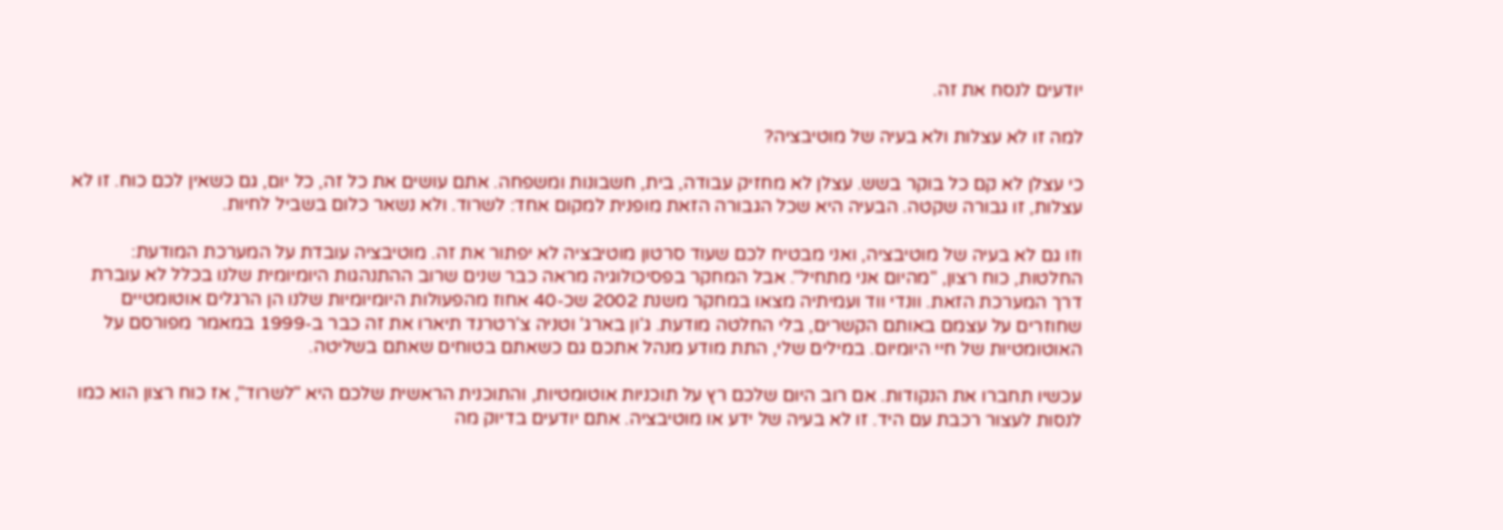יודעים לנסח את זה.

למה זו לא עצלות ולא בעיה של מוטיבציה?

כי עצלן לא קם כל בוקר בשש. עצלן לא מחזיק עבודה, בית, חשבונות ומשפחה. אתם עושים את כל זה, כל יום, גם כשאין לכם כוח. זו לא עצלות, זו גבורה שקטה. הבעיה היא שכל הגבורה הזאת מופנית למקום אחד: לשרוד. ולא נשאר כלום בשביל לחיות.

וזו גם לא בעיה של מוטיבציה, ואני מבטיח לכם שעוד סרטון מוטיבציה לא יפתור את זה. מוטיבציה עובדת על המערכת המודעת: החלטות, כוח רצון, "מהיום אני מתחיל". אבל המחקר בפסיכולוגיה מראה כבר שנים שרוב ההתנהגות היומיומית שלנו בכלל לא עוברת דרך המערכת הזאת. וונדי ווד ועמיתיה מצאו במחקר משנת 2002 שכ-40 אחוז מהפעולות היומיומיות שלנו הן הרגלים אוטומטיים שחוזרים על עצמם באותם הקשרים, בלי החלטה מודעת. ג'ון בארג' וטניה צ'רטרנד תיארו את זה כבר ב-1999 במאמר מפורסם על האוטומטיות של חיי היומיום. במילים שלי, התת מודע מנהל אתכם גם כשאתם בטוחים שאתם בשליטה.

עכשיו תחברו את הנקודות. אם רוב היום שלכם רץ על תוכניות אוטומטיות, והתוכנית הראשית שלכם היא "לשרוד", אז כוח רצון הוא כמו לנסות לעצור רכבת עם היד. זו לא בעיה של ידע או מוטיבציה. אתם יודעים בדיוק מה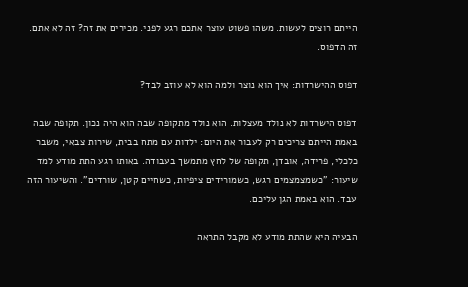הייתם רוצים לעשות. משהו פשוט עוצר אתכם רגע לפני. מכירים את זה? זה לא אתם. זה הדפוס.

דפוס ההישרדות: איך הוא נוצר ולמה הוא לא עוזב לבד?

דפוס הישרדות לא נולד מעצלות. הוא נולד מתקופה שבה הוא היה נכון. תקופה שבה באמת הייתם צריכים רק לעבור את היום: ילדות עם מתח בבית, שירות צבאי, משבר כלכלי, פרידה, אובדן, תקופה של לחץ מתמשך בעבודה. באותו רגע התת מודע למד שיעור: "כשמצמצמים רגש, כשמורידים ציפיות, כשחיים קטן, שורדים". והשיעור הזה עבד. הוא באמת הגן עליכם.

הבעיה היא שהתת מודע לא מקבל התראה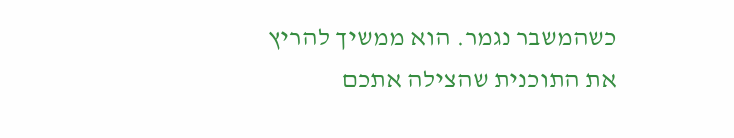כשהמשבר נגמר. הוא ממשיך להריץ את התוכנית שהצילה אתכם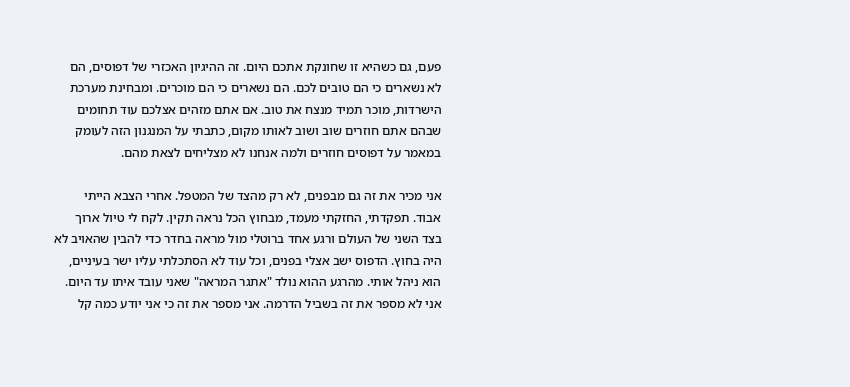פעם, גם כשהיא זו שחונקת אתכם היום. זה ההיגיון האכזרי של דפוסים, הם לא נשארים כי הם טובים לכם. הם נשארים כי הם מוכרים. ומבחינת מערכת הישרדות, מוכר תמיד מנצח את טוב. אם אתם מזהים אצלכם עוד תחומים שבהם אתם חוזרים שוב ושוב לאותו מקום, כתבתי על המנגנון הזה לעומק במאמר על דפוסים חוזרים ולמה אנחנו לא מצליחים לצאת מהם.

אני מכיר את זה גם מבפנים, לא רק מהצד של המטפל. אחרי הצבא הייתי אבוד. תפקדתי, החזקתי מעמד, מבחוץ הכל נראה תקין. לקח לי טיול ארוך בצד השני של העולם ורגע אחד ברוטלי מול מראה בחדר כדי להבין שהאויב לא היה בחוץ. הדפוס ישב אצלי בפנים, וכל עוד לא הסתכלתי עליו ישר בעיניים, הוא ניהל אותי. מהרגע ההוא נולד "אתגר המראה" שאני עובד איתו עד היום. אני לא מספר את זה בשביל הדרמה. אני מספר את זה כי אני יודע כמה קל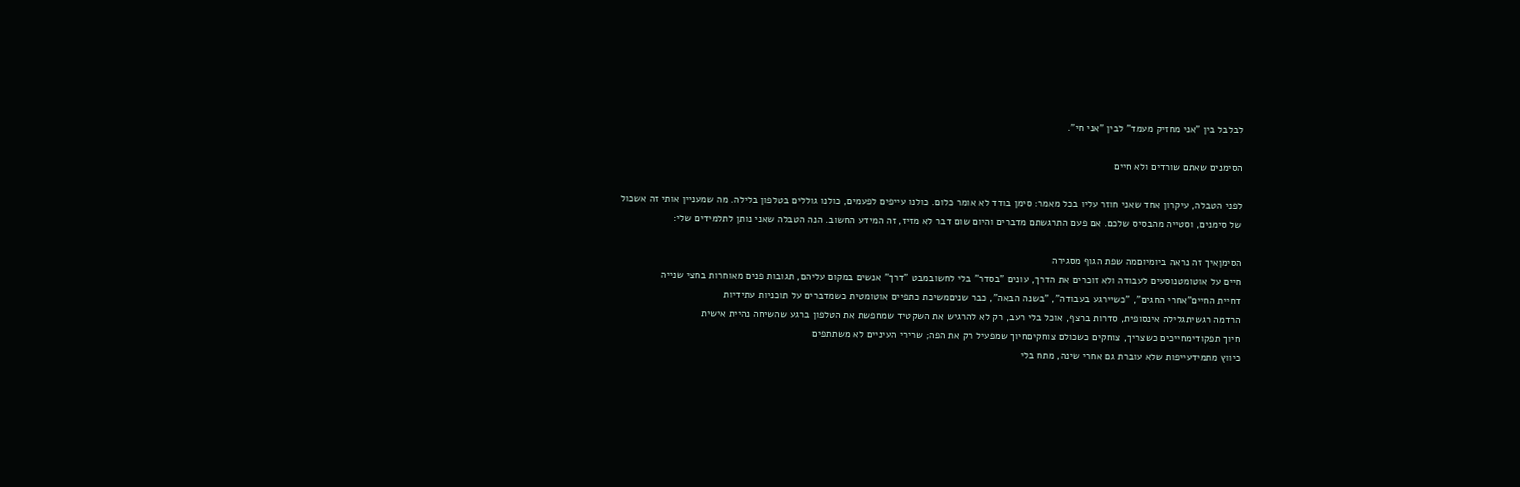לבלבל בין "אני מחזיק מעמד" לבין "אני חי".

הסימנים שאתם שורדים ולא חיים

לפני הטבלה, עיקרון אחד שאני חוזר עליו בכל מאמר: סימן בודד לא אומר כלום. כולנו עייפים לפעמים, כולנו גוללים בטלפון בלילה. מה שמעניין אותי זה אשכול של סימנים, וסטייה מהבסיס שלכם. אם פעם התרגשתם מדברים והיום שום דבר לא מזיז, זה המידע החשוב. הנה הטבלה שאני נותן לתלמידים שלי:

הסימןאיך זה נראה ביומיוםמה שפת הגוף מסגירה
חיים על אוטומטנוסעים לעבודה ולא זוכרים את הדרך, עונים "בסדר" בלי לחשובמבט "דרך" אנשים במקום עליהם, תגובות פנים מאוחרות בחצי שנייה
דחיית החיים"אחרי החגים", "כשיירגע בעבודה", "בשנה הבאה", כבר שניםמשיכת כתפיים אוטומטית כשמדברים על תוכניות עתידיות
הרדמה רגשיתגלילה אינסופית, סדרות ברצף, אוכל בלי רעב, רק לא להרגיש את השקטיד שמחפשת את הטלפון ברגע שהשיחה נהיית אישית
חיוך תפקודימחייכים כשצריך, צוחקים כשכולם צוחקיםחיוך שמפעיל רק את הפה; שרירי העיניים לא משתתפים
כיווץ מתמידעייפות שלא עוברת גם אחרי שינה, מתח בלי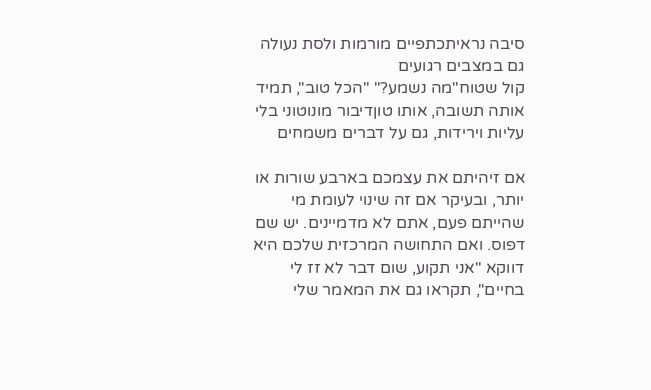סיבה נראיתכתפיים מורמות ולסת נעולה גם במצבים רגועים
קול שטוח"מה נשמע?" "הכל טוב", תמיד אותה תשובה, אותו טוןדיבור מונוטוני בלי עליות וירידות, גם על דברים משמחים

אם זיהיתם את עצמכם בארבע שורות או יותר, ובעיקר אם זה שינוי לעומת מי שהייתם פעם, אתם לא מדמיינים. יש שם דפוס. ואם התחושה המרכזית שלכם היא דווקא "אני תקוע, שום דבר לא זז לי בחיים", תקראו גם את המאמר שלי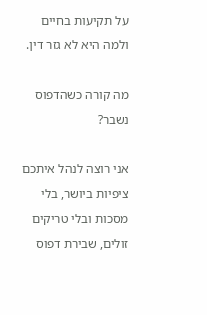על תקיעות בחיים ולמה היא לא גזר דין.

מה קורה כשהדפוס נשבר?

אני רוצה לנהל איתכם ציפיות ביושר, בלי מסכות ובלי טריקים זולים, שבירת דפוס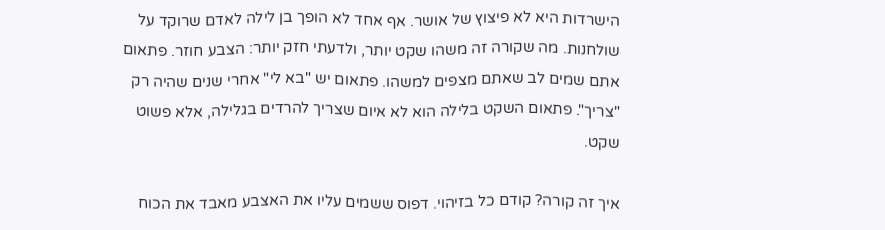הישרדות היא לא פיצוץ של אושר. אף אחד לא הופך בן לילה לאדם שרוקד על שולחנות. מה שקורה זה משהו שקט יותר, ולדעתי חזק יותר: הצבע חוזר. פתאום אתם שמים לב שאתם מצפים למשהו. פתאום יש "בא לי" אחרי שנים שהיה רק "צריך". פתאום השקט בלילה הוא לא איום שצריך להרדים בגלילה, אלא פשוט שקט.

איך זה קורה? קודם כל בזיהוי. דפוס ששמים עליו את האצבע מאבד את הכוח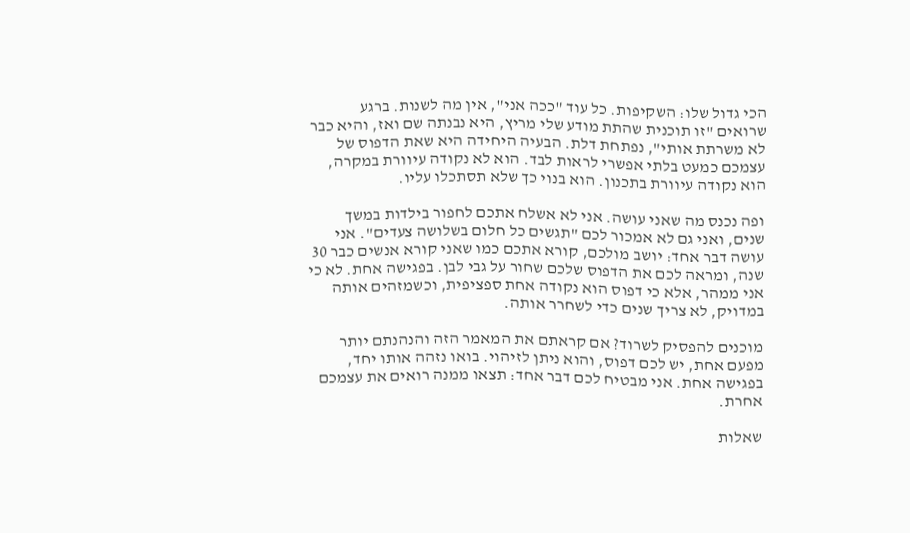הכי גדול שלו: השקיפות. כל עוד "ככה אני", אין מה לשנות. ברגע שרואים "זו תוכנית שהתת מודע שלי מריץ, היא נבנתה שם ואז, והיא כבר לא משרתת אותי", נפתחת דלת. הבעיה היחידה היא שאת הדפוס של עצמכם כמעט בלתי אפשרי לראות לבד. הוא לא נקודה עיוורת במקרה, הוא נקודה עיוורת בתכנון. הוא בנוי כך שלא תסתכלו עליו.

ופה נכנס מה שאני עושה. אני לא אשלח אתכם לחפור בילדות במשך שנים, ואני גם לא אמכור לכם "תגשים כל חלום בשלושה צעדים". אני עושה דבר אחד: יושב מולכם, קורא אתכם כמו שאני קורא אנשים כבר 30 שנה, ומראה לכם את הדפוס שלכם שחור על גבי לבן. בפגישה אחת. לא כי אני ממהר, אלא כי דפוס הוא נקודה אחת ספציפית, וכשמזהים אותה במדויק, לא צריך שנים כדי לשחרר אותה.

מוכנים להפסיק לשרוד? אם קראתם את המאמר הזה והנהנתם יותר מפעם אחת, יש לכם דפוס, והוא ניתן לזיהוי. בואו נזהה אותו יחד, בפגישה אחת. אני מבטיח לכם דבר אחד: תצאו ממנה רואים את עצמכם אחרת.

שאלות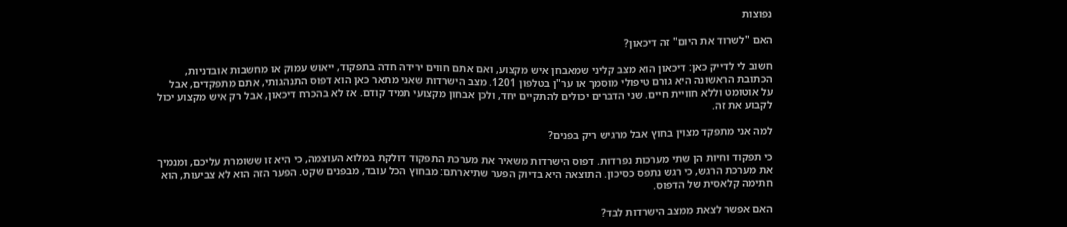נפוצות

האם "לשרוד את היום" זה דיכאון?

חשוב לי לדייק כאן: דיכאון הוא מצב קליני שמאבחן איש מקצוע, ואם אתם חווים ירידה חדה בתפקוד, ייאוש עמוק או מחשבות אובדניות, הכתובת הראשונה היא גורם טיפולי מוסמך או ער"ן בטלפון 1201. מצב הישרדות שאני מתאר כאן הוא דפוס התנהגותי, אתם מתפקדים, אבל על אוטומט וללא חוויית חיים. שני הדברים יכולים להתקיים יחד, ולכן אבחון מקצועי תמיד קודם. אז לא בהכרח דיכאון, אבל רק איש מקצוע יכול לקבוע את זה.

למה אני מתפקד מצוין בחוץ אבל מרגיש ריק בפנים?

כי תפקוד וחיות הן שתי מערכות נפרדות. דפוס הישרדות משאיר את מערכת התפקוד דולקת במלוא העוצמה, כי היא זו ששומרת עליכם, ומנמיך את מערכת הרגש, כי רגש נתפס כסיכון. התוצאה היא בדיוק הפער שתיארתם: מבחוץ הכל עובד, מבפנים שקט. הפער הזה הוא לא צביעות, הוא חתימה קלאסית של הדפוס.

האם אפשר לצאת ממצב הישרדות לבד?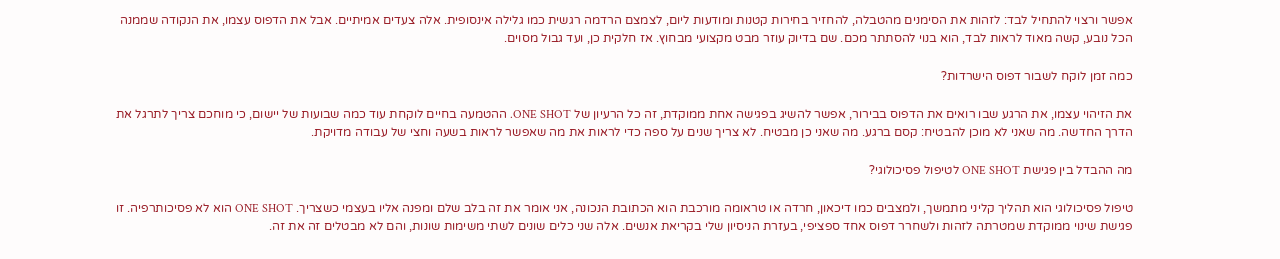אפשר ורצוי להתחיל לבד: לזהות את הסימנים מהטבלה, להחזיר בחירות קטנות ומודעות ליום, לצמצם הרדמה רגשית כמו גלילה אינסופית. אלה צעדים אמיתיים. אבל את הדפוס עצמו, את הנקודה שממנה הכל נובע, קשה מאוד לראות לבד, הוא בנוי להסתתר מכם. שם בדיוק עוזר מבט מקצועי מבחוץ. אז חלקית כן, ועד גבול מסוים.

כמה זמן לוקח לשבור דפוס הישרדות?

את הזיהוי עצמו, את הרגע שבו רואים את הדפוס בבירור, אפשר להשיג בפגישה אחת ממוקדת, זה כל הרעיון של ONE SHOT. ההטמעה בחיים לוקחת עוד כמה שבועות של יישום, כי מוחכם צריך לתרגל את הדרך החדשה. מה שאני לא מוכן להבטיח: קסם ברגע. מה שאני כן מבטיח. לא צריך שנים על ספה כדי לראות את מה שאפשר לראות בשעה וחצי של עבודה מדויקת.

מה ההבדל בין פגישת ONE SHOT לטיפול פסיכולוגי?

טיפול פסיכולוגי הוא תהליך קליני מתמשך, ולמצבים כמו דיכאון, חרדה או טראומה מורכבת הוא הכתובת הנכונה, אני אומר את זה בלב שלם ומפנה אליו בעצמי כשצריך. ONE SHOT הוא לא פסיכותרפיה. זו פגישת שינוי ממוקדת שמטרתה לזהות ולשחרר דפוס אחד ספציפי, בעזרת הניסיון שלי בקריאת אנשים. אלה שני כלים שונים לשתי משימות שונות, והם לא מבטלים זה את זה.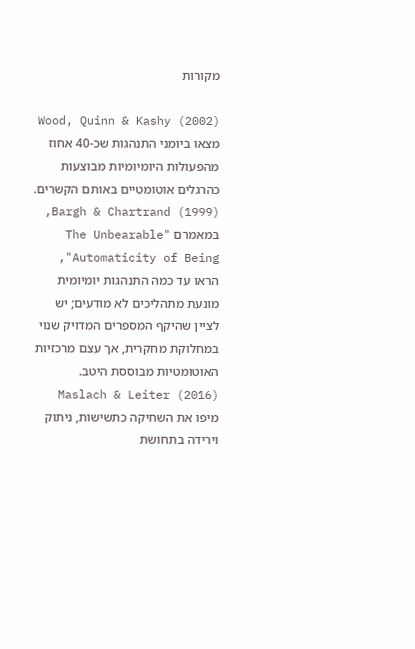מקורות

Wood, Quinn & Kashy (2002) מצאו ביומני התנהגות שכ-40 אחוז מהפעולות היומיומיות מבוצעות כהרגלים אוטומטיים באותם הקשרים. Bargh & Chartrand (1999), במאמרם "The Unbearable Automaticity of Being", הראו עד כמה התנהגות יומיומית מונעת מתהליכים לא מודעים; יש לציין שהיקף המספרים המדויק שנוי במחלוקת מחקרית, אך עצם מרכזיות האוטומטיות מבוססת היטב. Maslach & Leiter (2016) מיפו את השחיקה כתשישות, ניתוק וירידה בתחושת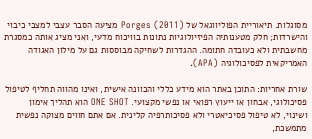מסוגלות. תיאוריית הפוליווגאל של Porges (2011) מציעה הסבר עצבי למצבי כיבוי והישרדות; חלק מטענותיה הפיזיולוגיות נתונות בוויכוח מדעי, ואני מציג אותה כמסגרת מחשבתית ולא כעובדה חתומה. ההגדרות לשחיקה מבוססות גם על מילון האגודה האמריקאית לפסיכולוגיה (APA).

שורת אחריות: התוכן באתר הוא מידע כללי והכוונה אישית, ואינו מהווה תחליף לטיפול פסיכולוגי, אבחון או ייעוץ רפואי או נפשי מקצועי. ONE SHOT הוא תהליך אימון ושינוי, לא טיפול פסיכיאטרי ולא פסיכותרפיה קלינית. אם אתם חווים מצוקה נפשית מתמשכת,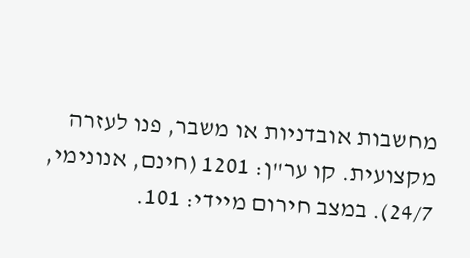מחשבות אובדניות או משבר, פנו לעזרה מקצועית. קו ער"ן: 1201 (חינם, אנונימי, 24/7). במצב חירום מיידי: 101.